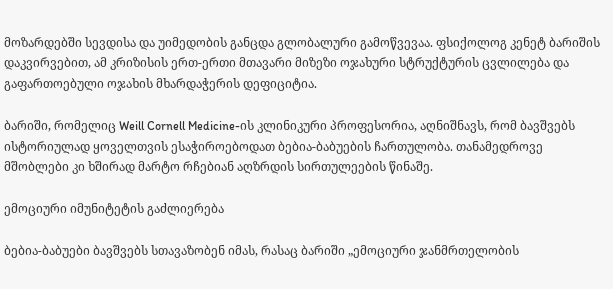მოზარდებში სევდისა და უიმედობის განცდა გლობალური გამოწვევაა. ფსიქოლოგ კენეტ ბარიშის დაკვირვებით, ამ კრიზისის ერთ-ერთი მთავარი მიზეზი ოჯახური სტრუქტურის ცვლილება და გაფართოებული ოჯახის მხარდაჭერის დეფიციტია.

ბარიში, რომელიც Weill Cornell Medicine-ის კლინიკური პროფესორია, აღნიშნავს, რომ ბავშვებს ისტორიულად ყოველთვის ესაჭიროებოდათ ბებია-ბაბუების ჩართულობა. თანამედროვე მშობლები კი ხშირად მარტო რჩებიან აღზრდის სირთულეების წინაშე.

ემოციური იმუნიტეტის გაძლიერება

ბებია-ბაბუები ბავშვებს სთავაზობენ იმას, რასაც ბარიში „ემოციური ჯანმრთელობის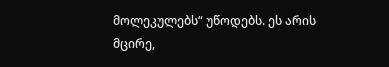მოლეკულებს“ უწოდებს. ეს არის მცირე,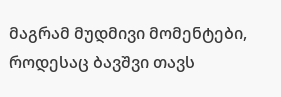მაგრამ მუდმივი მომენტები, როდესაც ბავშვი თავს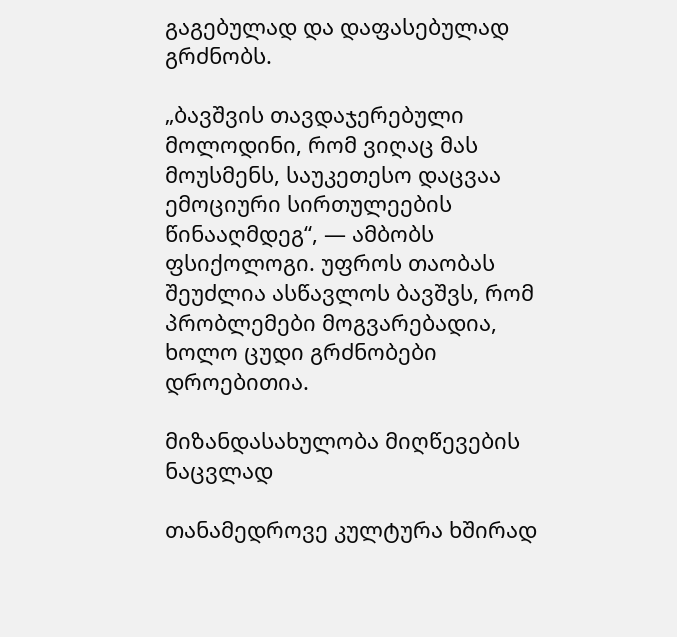გაგებულად და დაფასებულად გრძნობს.

„ბავშვის თავდაჯერებული მოლოდინი, რომ ვიღაც მას მოუსმენს, საუკეთესო დაცვაა ემოციური სირთულეების წინააღმდეგ“, — ამბობს ფსიქოლოგი. უფროს თაობას შეუძლია ასწავლოს ბავშვს, რომ პრობლემები მოგვარებადია, ხოლო ცუდი გრძნობები დროებითია.

მიზანდასახულობა მიღწევების ნაცვლად

თანამედროვე კულტურა ხშირად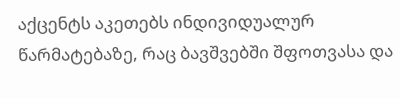აქცენტს აკეთებს ინდივიდუალურ წარმატებაზე, რაც ბავშვებში შფოთვასა და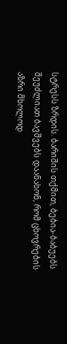სტრესს ზრდის. ბარიშის თქმით, ბებია-ბაბუებს შეუძლიათ ბავშვებს დაანახონ, რომ ცხოვრების აზრი მხოლოდ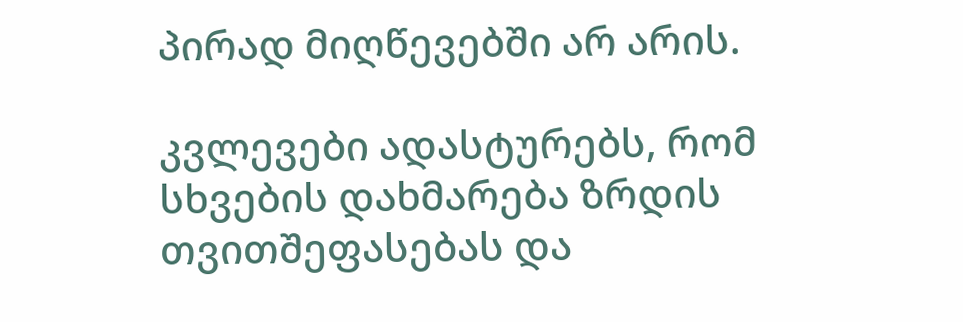პირად მიღწევებში არ არის.

კვლევები ადასტურებს, რომ სხვების დახმარება ზრდის თვითშეფასებას და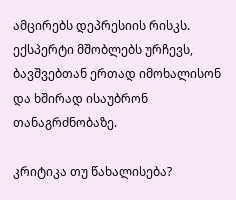ამცირებს დეპრესიის რისკს. ექსპერტი მშობლებს ურჩევს, ბავშვებთან ერთად იმოხალისონ და ხშირად ისაუბრონ თანაგრძნობაზე.

კრიტიკა თუ წახალისება?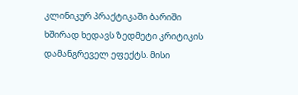კლინიკურ პრაქტიკაში ბარიში ხშირად ხედავს ზედმეტი კრიტიკის დამანგრეველ ეფექტს. მისი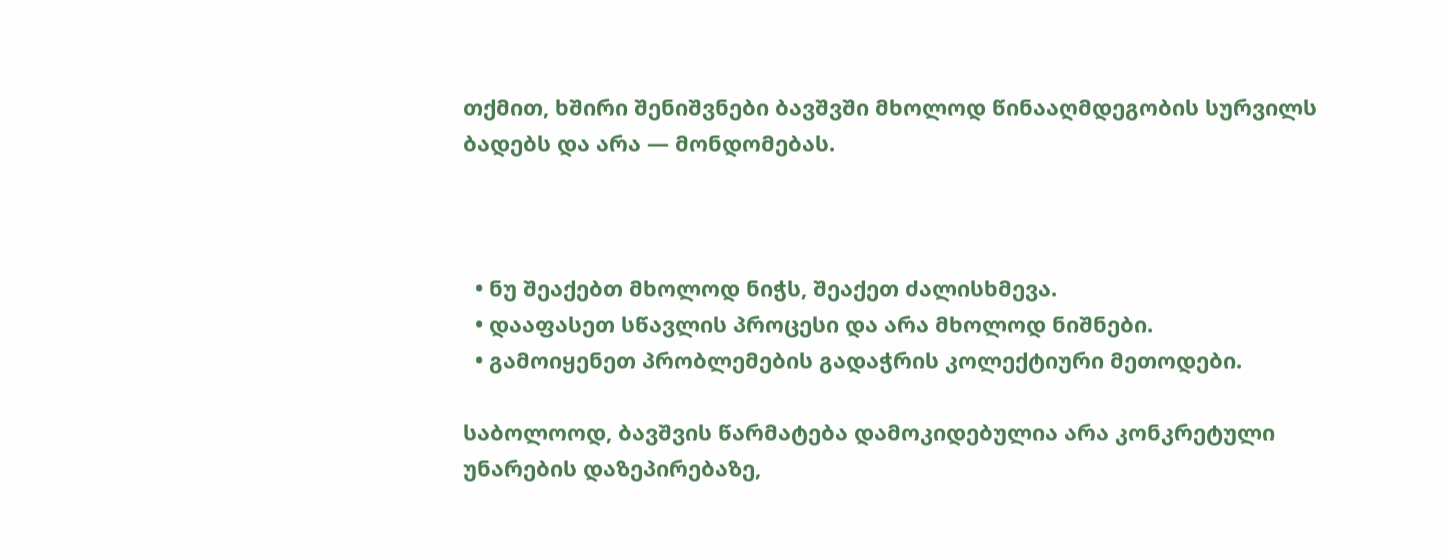თქმით, ხშირი შენიშვნები ბავშვში მხოლოდ წინააღმდეგობის სურვილს ბადებს და არა — მონდომებას.



  • ნუ შეაქებთ მხოლოდ ნიჭს, შეაქეთ ძალისხმევა.
  • დააფასეთ სწავლის პროცესი და არა მხოლოდ ნიშნები.
  • გამოიყენეთ პრობლემების გადაჭრის კოლექტიური მეთოდები.

საბოლოოდ, ბავშვის წარმატება დამოკიდებულია არა კონკრეტული უნარების დაზეპირებაზე,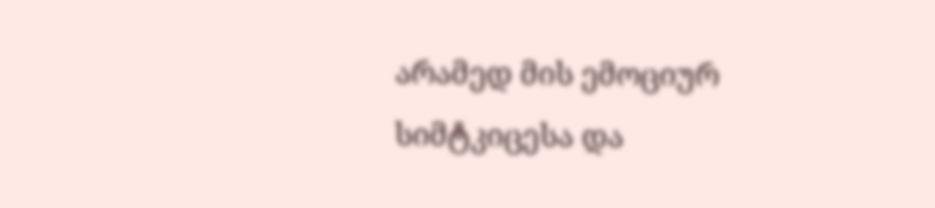არამედ მის ემოციურ სიმტკიცესა და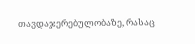თავდაჯერებულობაზე, რასაც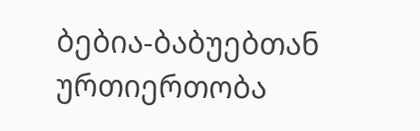ბებია-ბაბუებთან ურთიერთობა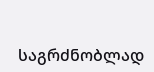საგრძნობლად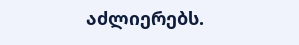აძლიერებს.